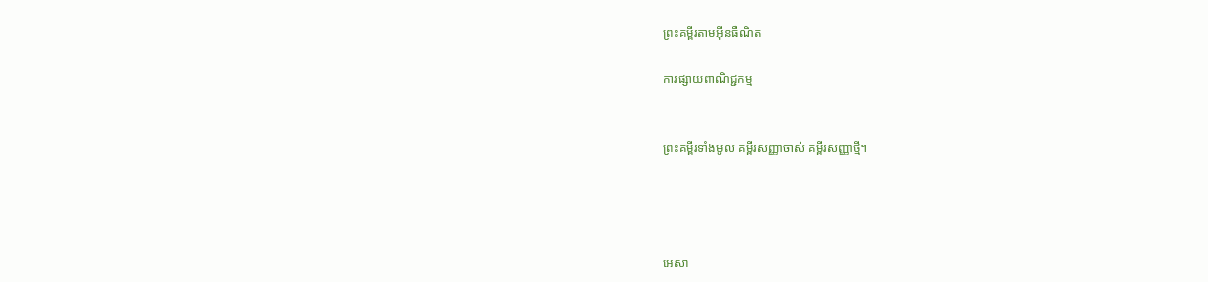ព្រះគម្ពីរតាមអ៊ីនធឺណិត

ការផ្សាយពាណិជ្ជកម្ម


ព្រះគម្ពីរទាំងមូល គម្ពីរសញ្ញាចាស់ គម្ពីរសញ្ញាថ្មី។




អេសា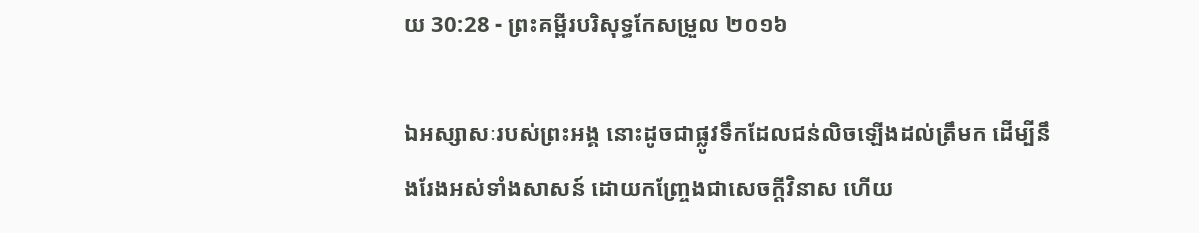យ 30:28 - ព្រះគម្ពីរបរិសុទ្ធកែសម្រួល ២០១៦

ឯអស្សា‌សៈរបស់ព្រះ‌អង្គ នោះដូចជាផ្លូវទឹកដែលជន់លិចឡើងដល់ត្រឹមក ដើម្បីនឹងរែងអស់ទាំងសាសន៍ ដោយកញ្ច្រែងជាសេចក្ដីវិនាស ហើយ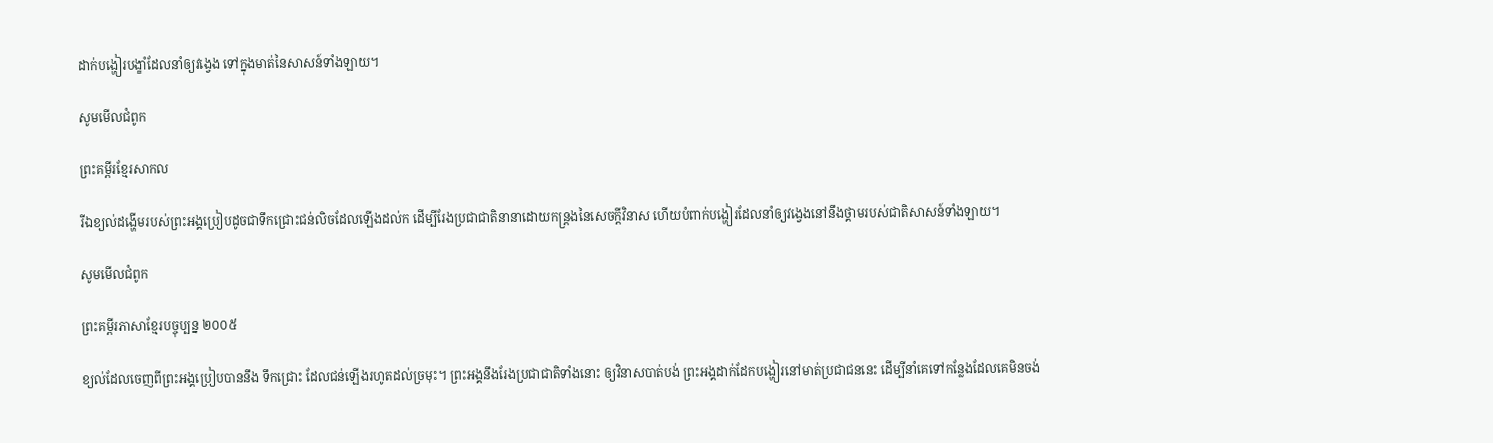ដាក់បង្ហៀរបង្ខាំដែលនាំឲ្យវង្វេង ទៅក្នុងមាត់នៃសាសន៍ទាំង‌ឡាយ។

សូមមើលជំពូក

ព្រះគម្ពីរខ្មែរសាកល

រីឯខ្យល់ដង្ហើមរបស់ព្រះអង្គប្រៀបដូចជាទឹកជ្រោះជន់លិចដែលឡើងដល់ក ដើម្បីរែងប្រជាជាតិនានាដោយកន្ត្រងនៃសេចក្ដីវិនាស ហើយបំពាក់បង្ហៀរដែលនាំឲ្យវង្វេងនៅនឹងថ្គាមរបស់ជាតិសាសន៍ទាំងឡាយ។

សូមមើលជំពូក

ព្រះគម្ពីរភាសាខ្មែរបច្ចុប្បន្ន ២០០៥

ខ្យល់ដែលចេញពីព្រះអង្គប្រៀបបាននឹង ទឹកជ្រោះ ដែលជន់ឡើងរហូតដល់ច្រមុះ។ ព្រះអង្គនឹងរែងប្រជា‌ជាតិទាំងនោះ ឲ្យវិនាសបាត់បង់ ព្រះអង្គដាក់ដែកបង្ហៀរនៅមាត់ប្រជា‌ជននេះ ដើម្បីនាំគេទៅកន្លែងដែលគេមិនចង់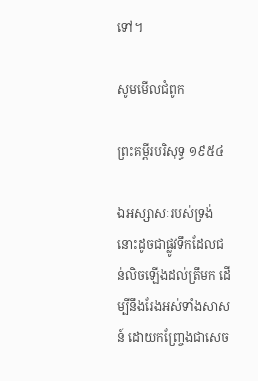ទៅ។

សូមមើលជំពូក

ព្រះគម្ពីរបរិសុទ្ធ ១៩៥៤

ឯអស្សាសៈរបស់ទ្រង់ នោះដូចជាផ្លូវទឹកដែលជន់លិចឡើងដល់ត្រឹមក ដើម្បីនឹងរែងអស់ទាំងសាសន៍ ដោយកញ្ច្រែងជាសេច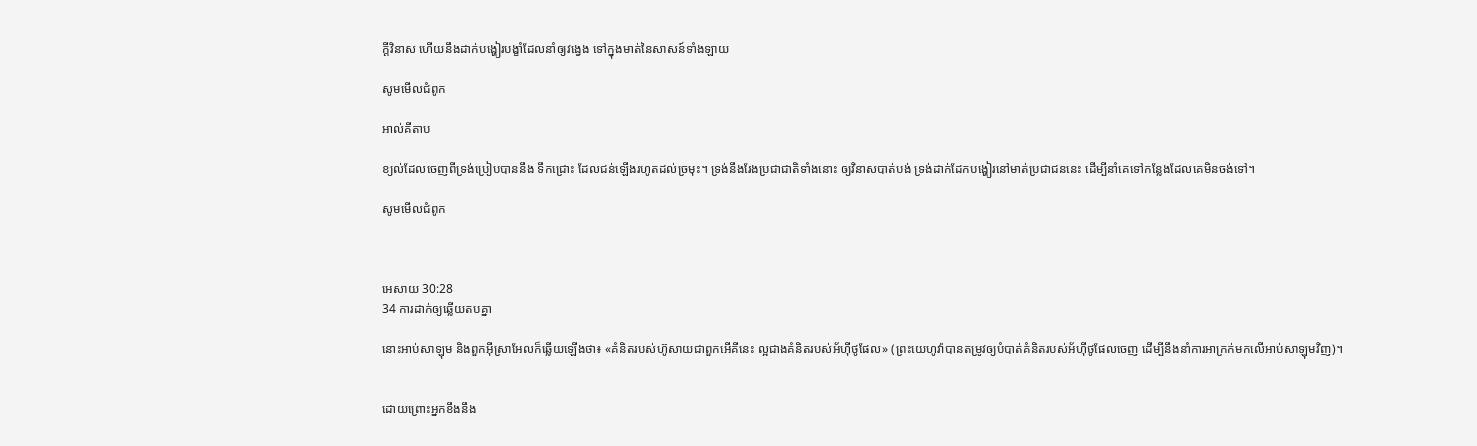ក្ដីវិនាស ហើយនឹងដាក់បង្ហៀរបង្ខាំដែលនាំឲ្យវង្វេង ទៅក្នុងមាត់នៃសាសន៍ទាំង‌ឡាយ

សូមមើលជំពូក

អាល់គីតាប

ខ្យល់ដែលចេញពីទ្រង់ប្រៀបបាននឹង ទឹកជ្រោះ ដែលជន់ឡើងរហូតដល់ច្រមុះ។ ទ្រង់នឹងរែងប្រជា‌ជាតិទាំងនោះ ឲ្យវិនាសបាត់បង់ ទ្រង់ដាក់ដែកបង្ហៀរនៅមាត់ប្រជា‌ជននេះ ដើម្បីនាំគេទៅកន្លែងដែលគេមិនចង់ទៅ។

សូមមើលជំពូក



អេសាយ 30:28
34 ការដាក់ឲ្យឆ្លើយតបគ្នា

នោះអាប់សា‌ឡុម និងពួកអ៊ីស្រា‌អែលក៏ឆ្លើយឡើងថា៖ «គំនិតរបស់ហ៊ូសាយជាពួកអើគីនេះ ល្អជាងគំនិតរបស់អ័ហ៊ី‌ថូផែល» (ព្រះ‌យេហូវ៉ាបានតម្រូវឲ្យបំបាត់គំនិតរបស់អ័ហ៊ី‌ថូផែលចេញ ដើម្បីនឹងនាំការអាក្រក់មកលើអាប់សា‌ឡុមវិញ)។


ដោយព្រោះអ្នកខឹងនឹង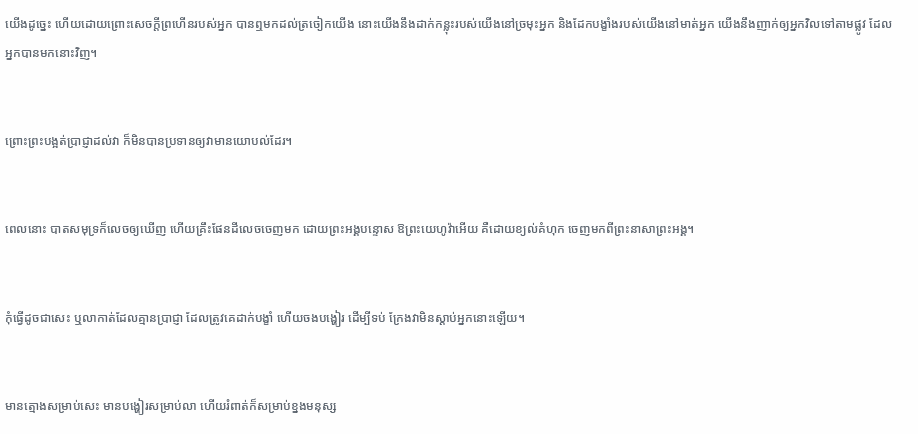យើងដូច្នេះ ហើយដោយព្រោះសេចក្ដីព្រហើនរបស់អ្នក បានឮមកដល់ត្រចៀកយើង នោះយើងនឹងដាក់កន្លុះរបស់យើងនៅច្រមុះអ្នក និងដែកបង្ខាំងរបស់យើងនៅមាត់អ្នក យើងនឹងញាក់ឲ្យអ្នកវិលទៅតាមផ្លូវ ដែលអ្នកបានមកនោះវិញ។


ព្រោះព្រះបង្អត់ប្រាជ្ញាដល់វា ក៏មិនបានប្រទានឲ្យវាមានយោបល់ដែរ។


ពេលនោះ បាតសមុទ្រក៏លេចឲ្យឃើញ ហើយគ្រឹះផែនដីលេចចេញមក ដោយព្រះ‌អង្គបន្ទោស ឱព្រះ‌យេហូវ៉ាអើយ គឺដោយខ្យល់គំហុក ចេញមកពីព្រះ‌នាសាព្រះ‌អង្គ។


កុំធ្វើដូចជាសេះ ឬលាកាត់ដែលគ្មានប្រាជ្ញា ដែលត្រូវគេដាក់បង្ខាំ ហើយចងបង្ហៀរ ដើម្បីទប់ ក្រែងវាមិនស្ដាប់អ្នកនោះឡើយ។


មានត្មោងសម្រាប់សេះ មានបង្ហៀរសម្រាប់លា ហើយរំពាត់ក៏សម្រាប់ខ្នងមនុស្ស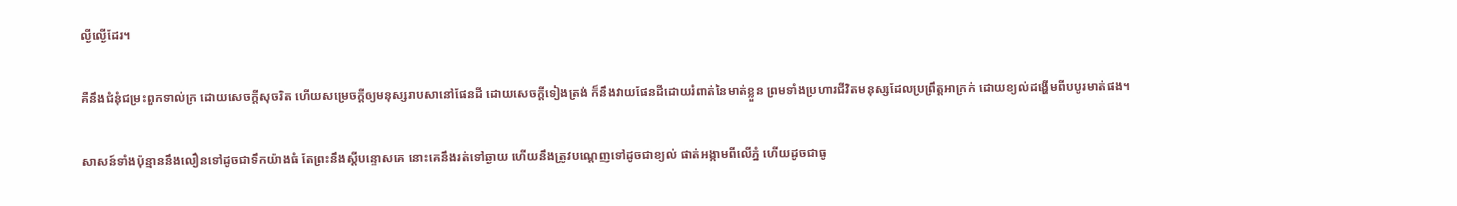ល្ងី‌ល្ងើដែរ។


គឺនឹងជំនុំ‌ជម្រះពួកទាល់‌ក្រ ដោយសេចក្ដីសុចរិត ហើយសម្រេចក្តីឲ្យមនុស្សរាបសានៅផែនដី ដោយសេចក្ដីទៀងត្រង់ ក៏នឹងវាយផែនដីដោយរំពាត់នៃមាត់ខ្លួន ព្រមទាំងប្រហារជីវិតមនុស្សដែលប្រព្រឹត្តអាក្រក់ ដោយខ្យល់ដង្ហើមពីបបូរមាត់ផង។


សាសន៍ទាំងប៉ុន្មាននឹងលឿនទៅដូចជាទឹកយ៉ាងធំ តែព្រះនឹងស្តីបន្ទោសគេ នោះគេនឹងរត់ទៅឆ្ងាយ ហើយនឹងត្រូវបណ្តេញទៅដូចជាខ្យល់ ផាត់អង្កាមពីលើភ្នំ ហើយដូចជាធូ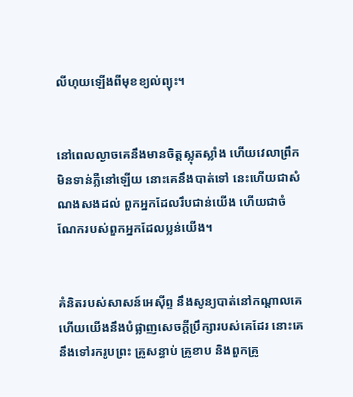លីហុយឡើងពីមុខខ្យល់ព្យុះ។


នៅពេលល្ងាចគេនឹងមានចិត្តស្លុត‌ស្លាំង ហើយវេលាព្រឹកមិនទាន់ភ្លឺនៅឡើយ នោះគេនឹងបាត់ទៅ នេះហើយជាសំណងសងដល់ ពួកអ្នកដែលរឹប‌ជាន់យើង ហើយជាចំណែករបស់ពួកអ្នកដែលប្លន់យើង។


គំនិតរបស់សាសន៍អេស៊ីព្ទ នឹងសូន្យបាត់នៅកណ្ដាលគេ ហើយយើងនឹងបំផ្លាញសេចក្ដីប្រឹក្សារបស់គេដែរ នោះគេនឹងទៅរករូបព្រះ គ្រូសន្ធាប់ គ្រូខាប និងពួកគ្រូ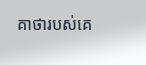គាថារបស់គេ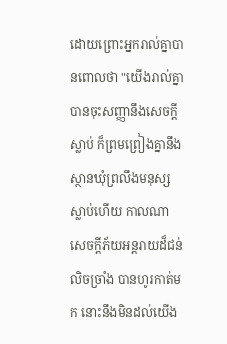ដោយព្រោះអ្នករាល់គ្នាបានពោលថា "យើងរាល់គ្នាបានចុះសញ្ញានឹងសេចក្ដីស្លាប់ ក៏ព្រម‌ព្រៀងគ្នានឹងស្ថានឃុំព្រលឹងមនុស្សស្លាប់ហើយ កាលណាសេចក្ដីភ័យអន្តរាយដ៏ជន់លិចច្រាំង បានហូរកាត់មក នោះនឹងមិនដល់យើង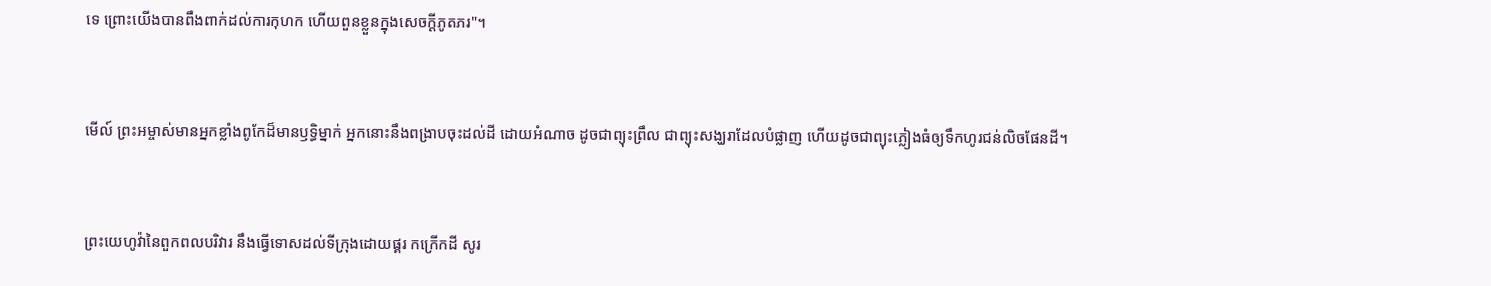ទេ ព្រោះយើងបានពឹង‌ពាក់ដល់ការកុហក ហើយពួនខ្លួនក្នុងសេចក្ដីភូត‌ភរ"។


មើល៍ ព្រះ‌អម្ចាស់មានអ្នកខ្លាំងពូកែដ៏មានឫទ្ធិម្នាក់ អ្នកនោះនឹងពង្រាបចុះដល់ដី ដោយអំណាច ដូចជាព្យុះ‌ព្រឹល ជាព្យុះសង្ឃរាដែលបំផ្លាញ ហើយដូចជាព្យុះភ្លៀងធំឲ្យទឹកហូរជន់លិចផែនដី។


ព្រះ‌យេហូវ៉ានៃពួកពល‌បរិវារ នឹងធ្វើទោសដល់ទីក្រុងដោយផ្គរ កក្រើកដី សូរ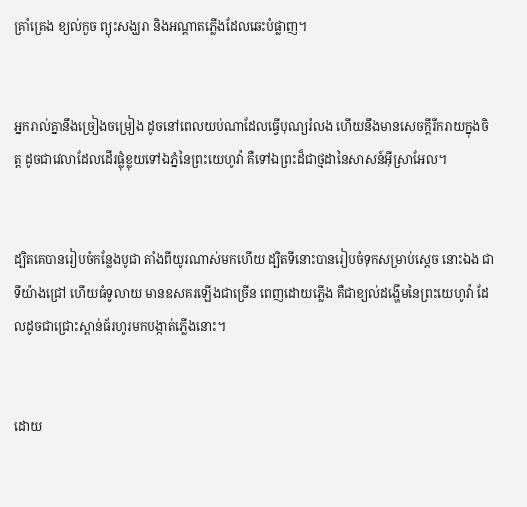គ្រាំ‌គ្រេង ខ្យល់កួច ព្យុះសង្ឃរា និងអណ្ដាតភ្លើងដែលឆេះបំផ្លាញ។


អ្នករាល់គ្នានឹងច្រៀងចម្រៀង ដូចនៅពេលយប់ណាដែលធ្វើបុណ្យរំលង ហើយនឹងមានសេចក្ដីរីក‌រាយក្នុងចិត្ត ដូចជាវេលាដែលដើរផ្លុំខ្លុយទៅឯភ្នំនៃព្រះ‌យេហូវ៉ា គឺទៅឯព្រះដ៏ជាថ្មដានៃសាសន៍អ៊ីស្រា‌អែល។


ដ្បិតគេបានរៀបចំកន្លែងបូជា តាំងពីយូរណាស់មកហើយ ដ្បិតទីនោះបានរៀបចំទុកសម្រាប់ស្តេច នោះឯង ជាទីយ៉ាងជ្រៅ ហើយធំទូលាយ មានឧសគរឡើងជាច្រើន ពេញដោយភ្លើង គឺជាខ្យល់ដង្ហើមនៃព្រះ‌យេហូវ៉ា ដែលដូចជាជ្រោះស្ពាន់‌ធ័រហូរមកបង្កាត់ភ្លើងនោះ។


ដោយ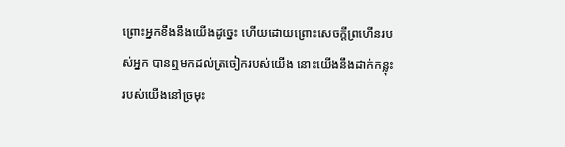ព្រោះអ្នកខឹងនឹងយើងដូច្នេះ ហើយដោយព្រោះសេចក្ដីព្រហើនរបស់អ្នក បានឮមកដល់ត្រចៀករបស់យើង នោះយើងនឹងដាក់កន្លុះរបស់យើងនៅច្រមុះ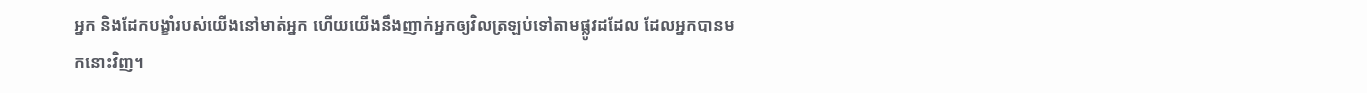អ្នក និងដែកបង្ខាំរបស់យើងនៅមាត់អ្នក ហើយយើងនឹងញាក់អ្នកឲ្យវិលត្រឡប់ទៅតាមផ្លូវដដែល ដែលអ្នកបានមកនោះវិញ។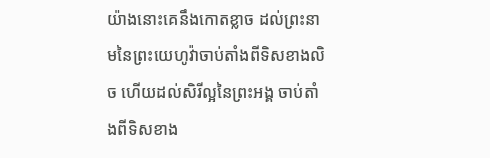យ៉ាងនោះគេនឹងកោតខ្លាច ដល់ព្រះ‌នាមនៃព្រះ‌យេហូវ៉ាចាប់តាំងពីទិសខាងលិច ហើយដល់សិរី‌ល្អនៃព្រះ‌អង្គ ចាប់តាំងពីទិសខាង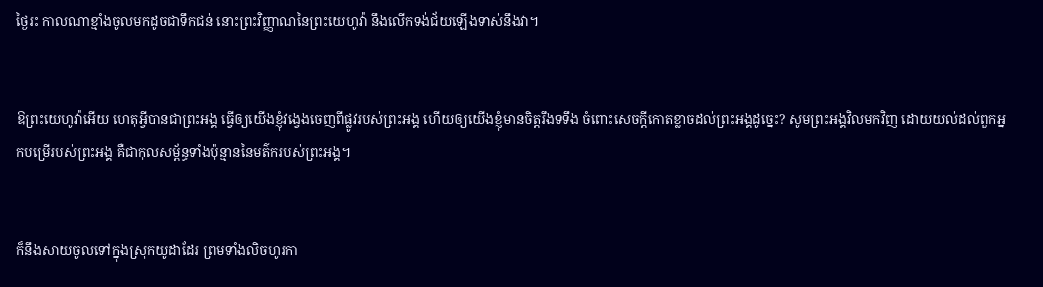ថ្ងៃរះ កាលណាខ្មាំងចូលមកដូចជាទឹកជន់ នោះព្រះ‌វិញ្ញាណនៃព្រះ‌យេហូវ៉ា នឹងលើកទង់‌ជ័យឡើងទាស់នឹងវា។


ឱព្រះ‌យេហូវ៉ាអើយ ហេតុអ្វីបានជាព្រះ‌អង្គ ធ្វើឲ្យយើងខ្ញុំវង្វេងចេញពីផ្លូវរបស់ព្រះ‌អង្គ ហើយឲ្យយើងខ្ញុំមានចិត្តរឹងទទឹង ចំពោះសេចក្ដីកោតខ្លាចដល់ព្រះ‌អង្គដូច្នេះ? សូមព្រះ‌អង្គវិលមកវិញ ដោយយល់ដល់ពួកអ្នកបម្រើរបស់ព្រះ‌អង្គ គឺជាកុល‌សម្ព័ន្ធទាំងប៉ុន្មាននៃមត៌ករបស់ព្រះ‌អង្គ។


ក៏នឹងសាយចូលទៅក្នុងស្រុកយូដាដែរ ព្រមទាំងលិចហូរកា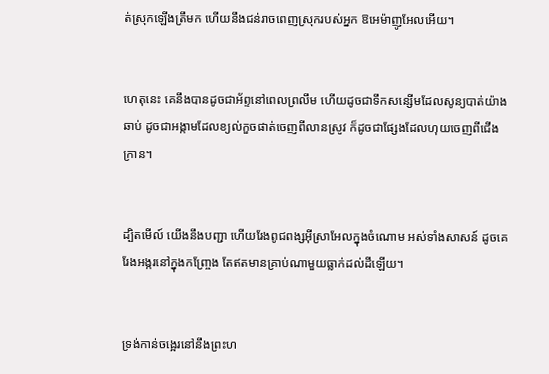ត់ស្រុកឡើងត្រឹមក ហើយនឹងជន់រាចពេញស្រុករបស់អ្នក ឱអេម៉ា‌ញូអែលអើយ។


ហេតុនេះ គេនឹងបានដូចជាអ័ព្ទនៅពេលព្រលឹម ហើយដូចជាទឹកសន្សើមដែលសូន្យបាត់យ៉ាងឆាប់ ដូចជាអង្កាមដែលខ្យល់កួចផាត់ចេញពីលានស្រូវ ក៏ដូចជាផ្សែងដែលហុយចេញពីជើងក្រាន។


ដ្បិតមើល៍ យើងនឹងបញ្ជា ហើយរែងពូជ‌ពង្សអ៊ីស្រា‌អែលក្នុងចំណោម អស់ទាំងសាសន៍ ដូចគេរែងអង្ករនៅក្នុងកញ្ច្រែង តែឥតមានគ្រាប់ណាមួយធ្លាក់ដល់ដីឡើយ។


ទ្រង់កាន់ចង្អេរនៅនឹងព្រះ‌ហ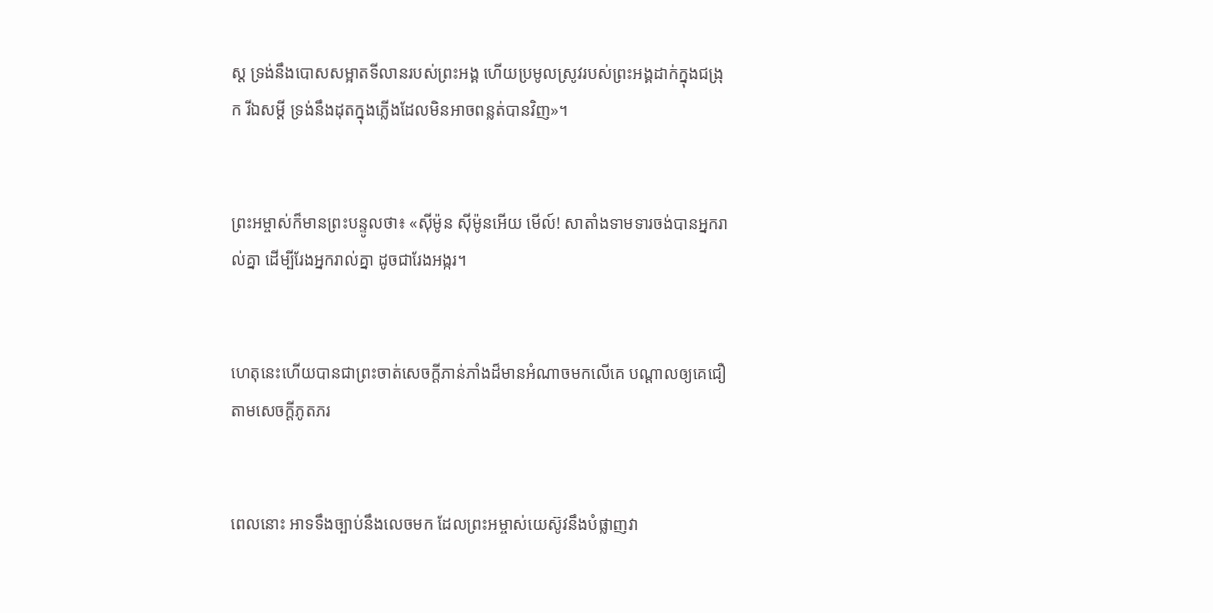ស្ត ទ្រង់នឹងបោសសម្អាតទីលានរបស់ព្រះ‌អង្គ ហើយប្រមូលស្រូវរបស់ព្រះ‌អង្គដាក់ក្នុងជង្រុក រីឯសម្ដី ទ្រង់នឹងដុតក្នុងភ្លើងដែលមិនអាចពន្លត់បានវិញ»។


ព្រះ‌អម្ចាស់ក៏មានព្រះ‌បន្ទូលថា៖ «ស៊ីម៉ូន ស៊ីម៉ូនអើយ មើល៍! សាតាំងទាមទារចង់បានអ្នករាល់គ្នា ដើម្បីរែងអ្នករាល់គ្នា ដូចជារែងអង្ករ។


ហេតុនេះហើយបានជាព្រះចាត់សេចក្ដីភាន់ភាំងដ៏មានអំណាចមកលើគេ បណ្ដាលឲ្យគេជឿតាមសេចក្ដីភូត‌ភរ


ពេលនោះ អាទទឹងច្បាប់នឹងលេចមក ដែលព្រះ‌អម្ចាស់‌យេស៊ូវនឹងបំផ្លាញវា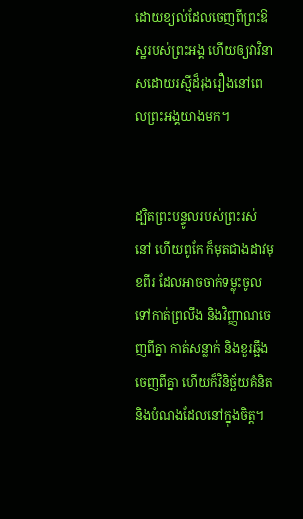ដោយខ្យល់ដែលចេញពីព្រះ‌ឱស្ឋរបស់ព្រះ‌អង្គ ហើយឲ្យវាវិនាសដោយរស្មីដ៏រុងរឿងនៅពេលព្រះ‌អង្គយាងមក។


ដ្បិតព្រះ‌បន្ទូលរបស់ព្រះរស់នៅ ហើយពូកែ ក៏មុតជាងដាវមុខពីរ ដែលអាចចាក់ទម្លុះចូលទៅកាត់ព្រលឹង និងវិញ្ញាណចេញពីគ្នា កាត់សន្លាក់ និងខួរឆ្អឹងចេញពីគ្នា ហើយក៏វិនិច្ឆ័យគំនិត និងបំណងដែលនៅក្នុងចិត្ត។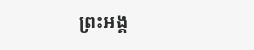ព្រះ‌អង្គ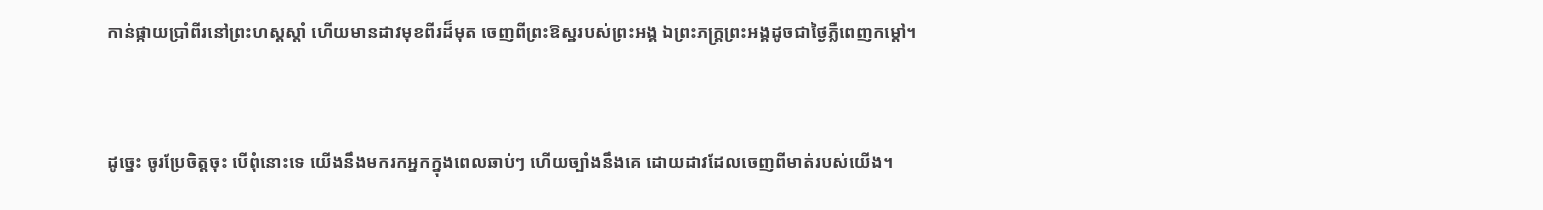កាន់ផ្កាយប្រាំពីរនៅព្រះ‌ហស្តស្តាំ ហើយមានដាវមុខពីរដ៏មុត ចេញពីព្រះ‌ឱស្ឋរបស់ព្រះ‌អង្គ ឯព្រះ‌ភក្ត្រព្រះ‌អង្គដូចជាថ្ងៃភ្លឺពេញកម្ដៅ។


ដូច្នេះ ចូរប្រែចិត្តចុះ បើពុំនោះទេ យើងនឹងមករកអ្នកក្នុងពេលឆាប់ៗ ហើយច្បាំងនឹងគេ ដោយដាវដែលចេញពីមាត់របស់យើង។